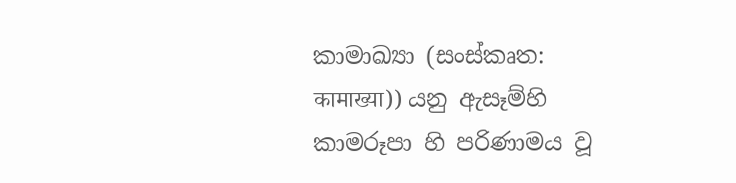කාමාඛ්‍යා (සංස්කෘත: कामाख्या)) යනු ඇසෑම්හි කාමරූපා හි පරිණාමය වූ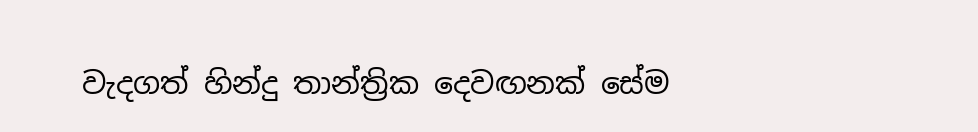වැදගත් හින්දු තාන්ත්‍රික දෙවඟනක් සේම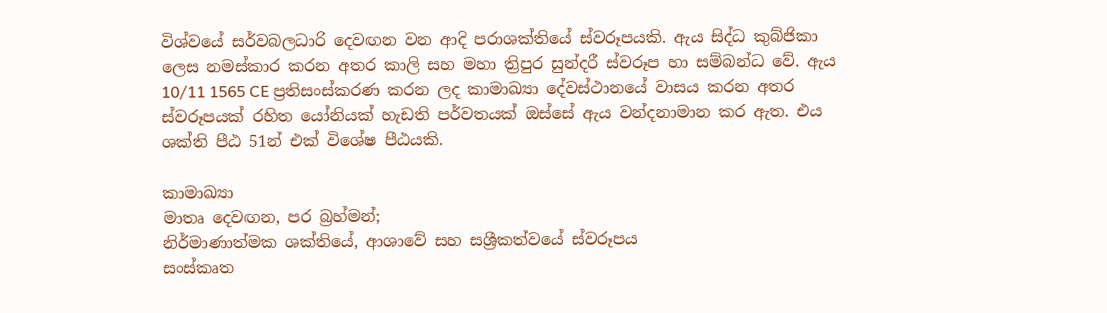විශ්වයේ සර්වබලධාරි දෙවඟන වන ආදි පරාශක්තියේ ස්වරූපයකි. ඇය සිද්ධ කුබ්ජිකා ලෙස නමස්කාර කරන අතර කාලි සහ මහා ත්‍රිපුර සුන්දරී ස්වරූප හා සම්බන්ධ වේ. ඇය 10/11 1565 CE ප්‍රතිසංස්කරණ කරන ලද කාමාඛ්‍යා දේවස්ථානයේ වාසය කරන අතර ස්වරූපයක් රහිත යෝනියක් හැඩති පර්වතයක් ඔස්සේ ඇය වන්දනාමාන කර ඇත. එය ශක්ති පීඨ 51න් එක් විශේෂ පීඨයකි.

කාමාඛ්‍යා
මාතෘ දෙවඟන, පර බ්‍රහ්මන්;
නිර්මාණාත්මක ශක්තියේ, ආශාවේ සහ සශ්‍රීකත්වයේ ස්වරූපය
සංස්කෘත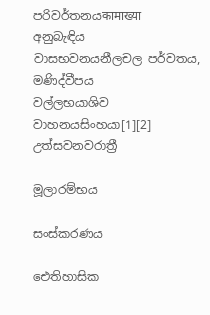පරිවර්තනයकामाख्या
අනුබැඳිය
වාසභවනයනීලචල පර්වතය, මණිද්වීපය
වල්ලභයාශිව
වාහනයසිංහයා[1][2]
උත්සවනවරාත්‍රී

මූලාරම්භය

සංස්කරණය

ඓතිහාසික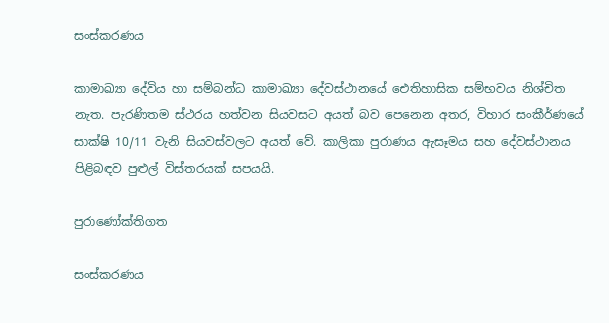සංස්කරණය

කාමාඛ්‍යා දේවිය හා සම්බන්ධ කාමාඛ්‍යා දේවස්ථානයේ ඓතිහාසික සම්භවය නිශ්චිත නැත. පැරණිතම ස්ථරය හත්වන සියවසට අයත් බව පෙනෙන අතර, විහාර සංකීර්ණයේ සාක්ෂි 10/11 වැනි සියවස්වලට අයත් වේ. කාලිකා පුරාණය ඇසෑමය සහ දේවස්ථානය පිළිබඳව පුළුල් විස්තරයක් සපයයි.

පුරාණෝක්තිගත

සංස්කරණය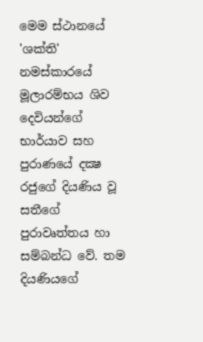මෙම ස්ථානයේ 'ශක්ති' නමස්කාරයේ මූලාරම්භය ශිව දෙවියන්ගේ භාර්යාව සහ පුරාණයේ දක්‍ෂ රජුගේ දියණිය වූ සතීගේ පුරාවෘත්තය හා සම්බන්ධ වේ. තම දියණියගේ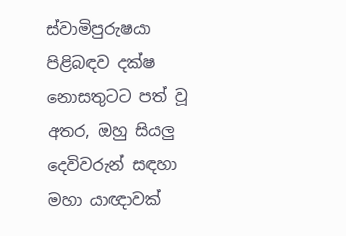ස්වාමිපුරුෂයා පිළිබඳව දක්ෂ නොසතුටට පත් වූ අතර, ඔහු සියලු දෙවිවරුන් සඳහා මහා යාඥාවක්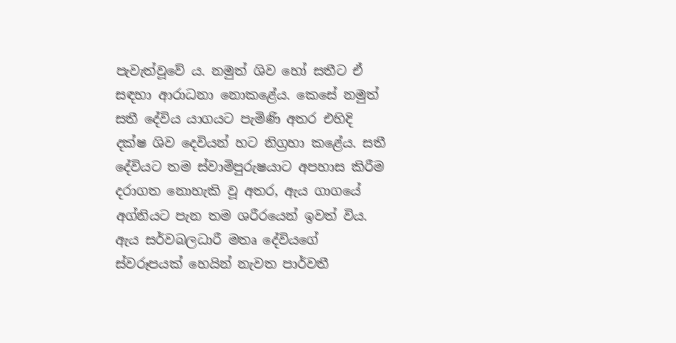පැවැත්වූවේ ය. නමුත් ශිව හෝ සතීට ඒ සඳහා ආරාධනා නොකළේය. කෙසේ නමුත් සතී දේවිය යාගයට පැමිණි අතර එහිදි දක්ෂ ශිව දෙවියන් හට නිග්‍රහා කළේය. සතී දේවියට තම ස්වාමිපුරුෂයාට අපහාස කිරීම දරාගත නොහැකි වූ අතර, ඇය ගාගයේ අග්නියට පැන තම ශරීරයෙන් ඉවත් විය. ඇය සර්වබලධාරී මතෘ දේවියගේ ස්වරූපයක් හෙයින් නැවත පාර්වතී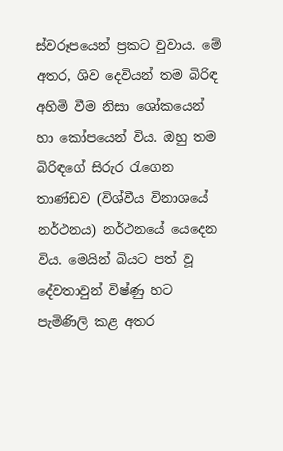ස්වරූපයෙන් ප්‍රකට වුවාය. මේ අතර, ශිව දෙවියන් තම බිරිඳ අහිමි වීම නිසා ශෝකයෙන් හා කෝපයෙන් විය. ඔහු තම බිරිඳගේ සිරුර රැගෙන තාණ්ඩව (විශ්වීය විනාශයේ නර්ථනය) නර්ථනයේ යෙදෙන විය. මෙයින් බියට පත් වූ දේවතාවුන් විෂ්ණු හට පැමිණිලි කළ අතර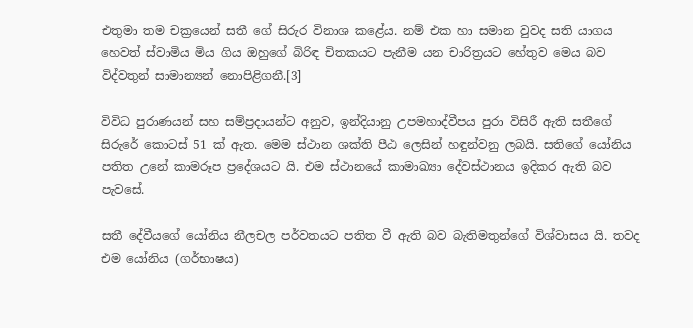එතුමා තම චක්‍රයෙන් සතී ගේ සිරුර විනාශ කළේය. නම් එක හා සමාන වුවද සති යාගය හෙවත් ස්වාමිය මිය ගිය ඔහුගේ බිරිඳ චිතකයට පැනීම යන චාරිත්‍රයට හේතුව මෙය බව විද්වතුන් සාමාන්‍යන් නොපිළිගනී.[3]

විවිධ පුරාණයන් සහ සම්ප්‍රදායන්ට අනුව, ඉන්දියානු උපමහාද්වීපය පුරා විසිරී ඇති සතීගේ සිරුරේ කොටස් 51 ක් ඇත. මෙම ස්ථාන ශක්ති පීඨ ලෙසින් හඳුන්වනු ලබයි. සතිගේ යෝනිය පතිත උනේ කාමරූප ප්‍රදේශයට යි. එම ස්ථානයේ කාමාඛ්‍යා දේවස්ථානය ඉදිකර ඇති බව පැවසේ.

සතී දේවීයගේ යෝනිය නීලචල පර්වතයට පතිත වී ඇති බව බැතිමතුන්ගේ විශ්වාසය යි. තවද එම යෝනිය (ගර්භාෂය)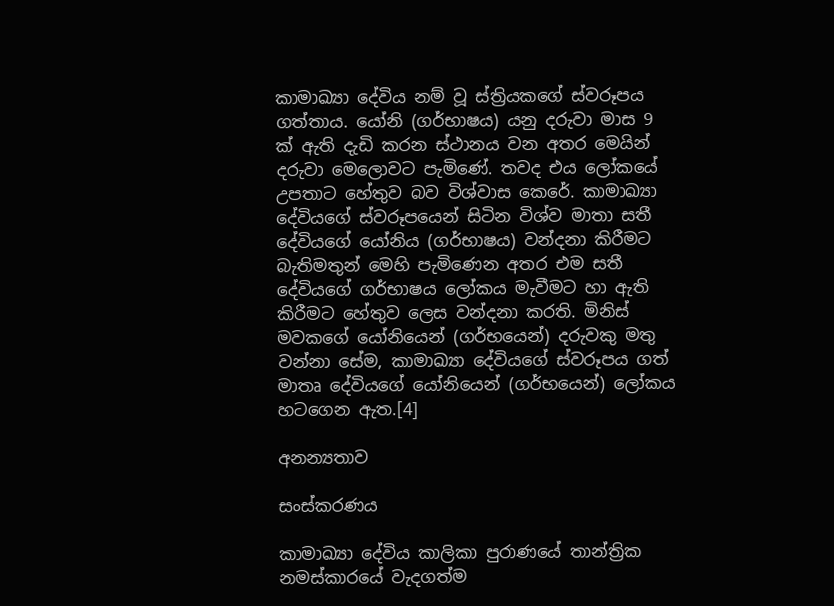කාමාඛ්‍යා දේවිය නම් වූ ස්ත්‍රියකගේ ස්වරූපය ගත්තාය. යෝනි (ගර්භාෂය) යනු දරුවා මාස 9 ක් ඇති දැඩි කරන ස්ථානය වන අතර මෙයින් දරුවා මෙලොවට පැමිණේ. තවද එය ලෝකයේ උපතාට හේතුව බව විශ්වාස කෙරේ. කාමාඛ්‍යා දේවියගේ ස්වරූපයෙන් සිටින විශ්ව මාතා සතී දේවියගේ යෝනිය (ගර්භාෂය) වන්දනා කිරීමට බැතිමතුන් මෙහි පැමිණෙන අතර එම සතී දේවියගේ ගර්භාෂය ලෝකය මැවීමට හා ඇති කිරීමට හේතුව ලෙස වන්දනා කරති. මිනිස් මවකගේ යෝනියෙන් (ගර්භයෙන්) දරුවකු මතු වන්නා සේම, කාමාඛ්‍යා දේවියගේ ස්වරූපය ගත් මාතෘ දේවියගේ යෝනියෙන් (ගර්භයෙන්) ලෝකය හටගෙන ඇත.[4]

අනන්‍යතාව

සංස්කරණය

කාමාඛ්‍යා දේවිය කාලිකා පුරාණයේ තාන්ත්‍රික නමස්කාරයේ වැදගත්ම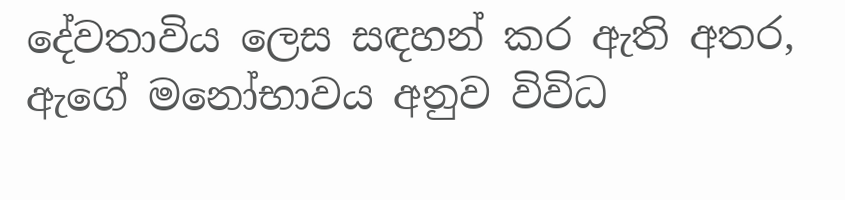දේවතාවිය ලෙස සඳහන් කර ඇති අතර, ඇගේ මනෝභාවය අනුව විවිධ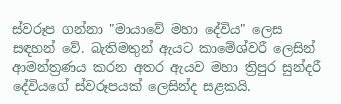ස්වරූප ගන්නා "මායාවේ මහා දේවිය" ලෙස සඳහන් වේ. බැතිමතුන් ඇයට කාමේශ්වරී ලෙසින් ආමන්ත්‍රණය කරන අතර ඇයව මහා ත්‍රිපුර සුන්දරී දේවියගේ ස්වරූපයක් ලෙසින්ද සළකයි.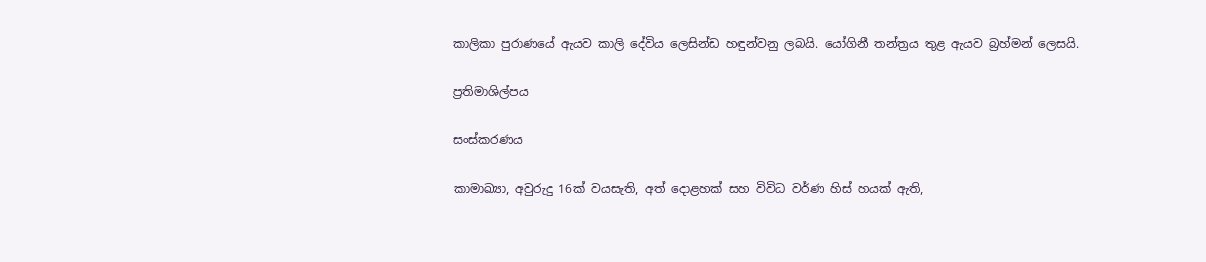කාලිකා පුරාණයේ ඇයව කාලි දේවිය ලෙසින්ඩ හඳුන්වනු ලබයි. යෝගිනී තන්ත්‍රය තුළ ඇයව බ්‍රහ්මන් ලෙසයි.

ප්‍රතිමාශිල්පය

සංස්කරණය

කාමාඛ්‍යා, අවුරුදු 16ක් වයසැති, අත් දොළහක් සහ විවිධ වර්ණ හිස් හයක් ඇති,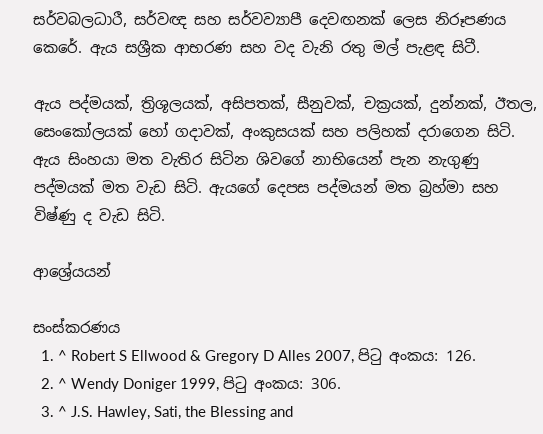සර්වබලධාරී, සර්වඥ සහ සර්වව්‍යාපී දෙවඟනක් ලෙස නිරූපණය කෙරේ. ඇය සශ්‍රීක ආභරණ සහ වද වැනි රතු මල් පැළඳ සිටී.

ඇය පද්මයක්, ත්‍රිශූලයක්, අසිපතක්, සීනුවක්, චක්‍රයක්, දුන්නක්, ඊතල, සෙංකෝලයක් හෝ ගදාවක්, අංකුසයක් සහ පලිහක් දරාගෙන සිටි. ඇය සිංහයා මත වැතිර සිටින ශිවගේ නාභියෙන් පැන නැගුණු පද්මයක් මත වැඩ සිටි. ඇයගේ දෙපස පද්මයන් මත බ්‍රහ්මා සහ විෂ්ණු ද වැඩ සිටි.

ආශ්‍රේයයන්

සංස්කරණය
  1. ^ Robert S Ellwood & Gregory D Alles 2007, පිටු අංකය: 126.
  2. ^ Wendy Doniger 1999, පිටු අංකය: 306.
  3. ^ J.S. Hawley, Sati, the Blessing and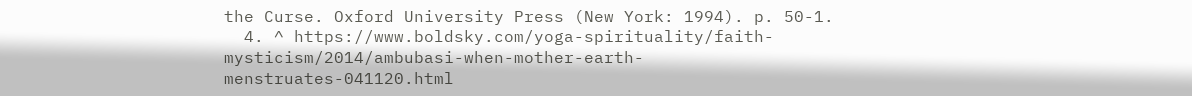the Curse. Oxford University Press (New York: 1994). p. 50-1.
  4. ^ https://www.boldsky.com/yoga-spirituality/faith-mysticism/2014/ambubasi-when-mother-earth-menstruates-041120.html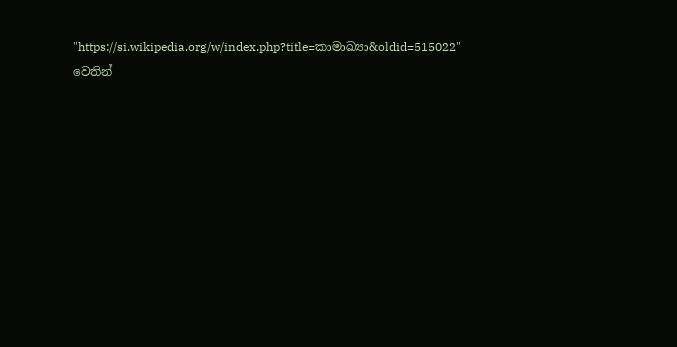"https://si.wikipedia.org/w/index.php?title=කාමාඛ්‍යා&oldid=515022" වෙතින්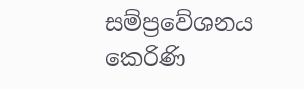සම්ප්‍රවේශනය කෙරිණි